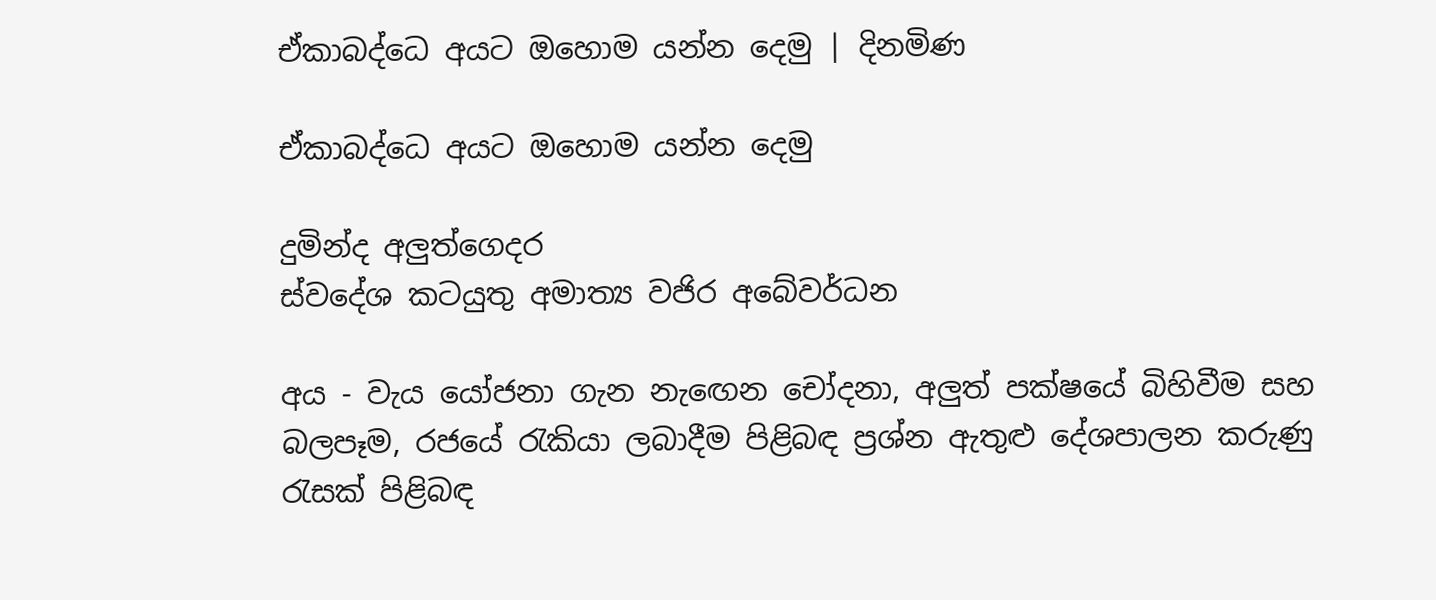ඒකාබද්ධෙ අයට ඔහොම යන්න දෙමු | දිනමිණ

ඒකාබද්ධෙ අයට ඔහොම යන්න දෙමු

දුමින්ද අලුත්ගෙදර
ස්වදේශ කටයුතු අමාත්‍ය වජිර අබේවර්ධන

අය - වැය යෝජනා ගැන නැඟෙන චෝදනා, අලුත් පක්ෂයේ බිහිවීම සහ බලපෑම, රජයේ රැකියා ලබාදීම පිළිබඳ ප්‍රශ්න ඇතුළු දේශපාලන කරුණු රැසක් පිළිබඳ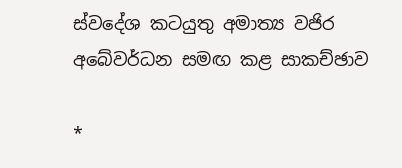ස්වදේශ කටයුතු අමාත්‍ය වජිර අබේවර්ධන සමඟ කළ සාකච්ඡාව

*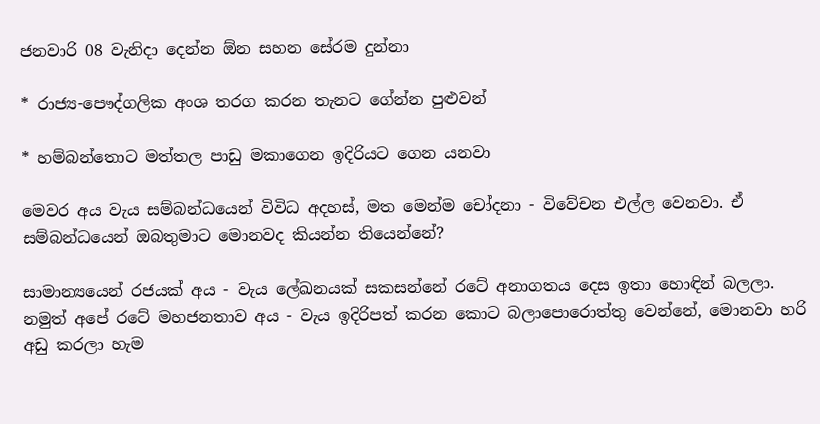ජනවාරි 08 වැනිදා දෙන්න ඕන සහන සේරම දුන්නා

* රාජ්‍ය-පෞද්ගලික අංශ තරග කරන තැනට ගේන්න පුළුවන්

* හම්බන්තොට මත්තල පාඩු මකාගෙන ඉදිරියට ගෙන යනවා

මෙවර අය වැය සම්බන්ධයෙන් විවිධ අදහස්, මත මෙන්ම චෝදනා - විවේචන එල්ල වෙනවා. ඒ සම්බන්ධයෙන් ඔබතුමාට මොනවද කියන්න තියෙන්නේ?

සාමාන්‍යයෙන් රජයක් අය - වැය ලේඛනයක් සකසන්නේ රටේ අනාගතය දෙස ඉතා හොඳින් බලලා. නමුත් අපේ රටේ මහජනතාව අය - වැය ඉදිරිපත් කරන කොට බලාපොරොත්තු වෙන්නේ, මොනවා හරි අඩු කරලා හැම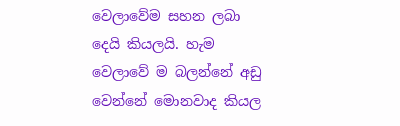වෙලාවේම සහන ලබා දෙයි කියලයි. හැම වෙලාවේ ම බලන්නේ අඩු වෙන්නේ මොනවාද කියල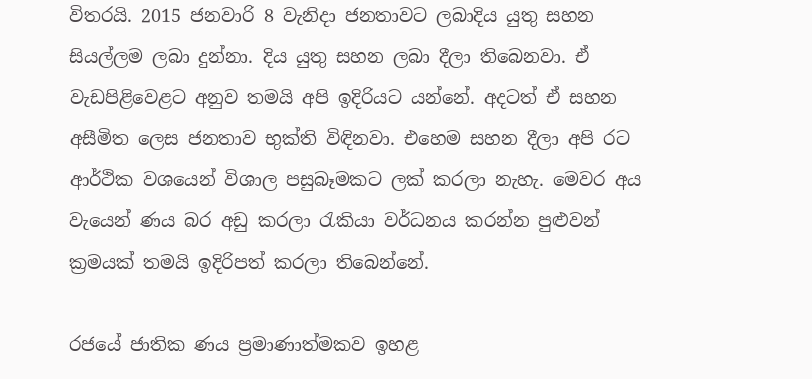විතරයි. 2015 ජනවාරි 8 වැනිදා ජනතාවට ලබාදිය යුතු සහන සියල්ලම ලබා දුන්නා. දිය යුතු සහන ලබා දීලා තිබෙනවා. ඒ වැඩපිළිවෙළට අනුව තමයි අපි ඉදිරියට යන්නේ. අදටත් ඒ සහන අසීමිත ලෙස ජනතාව භුක්ති විඳිනවා. එහෙම සහන දීලා අපි රට ආර්ථික වශයෙන් විශාල පසුබෑමකට ලක් කරලා නැහැ. මෙවර අය වැයෙන් ණය බර අඩු කරලා රැකියා වර්ධනය කරන්න පුළුවන් ක්‍රමයක් තමයි ඉදිරිපත් කරලා තිබෙන්නේ.

රජයේ ජාතික ණය ප්‍රමාණාත්මකව ඉහළ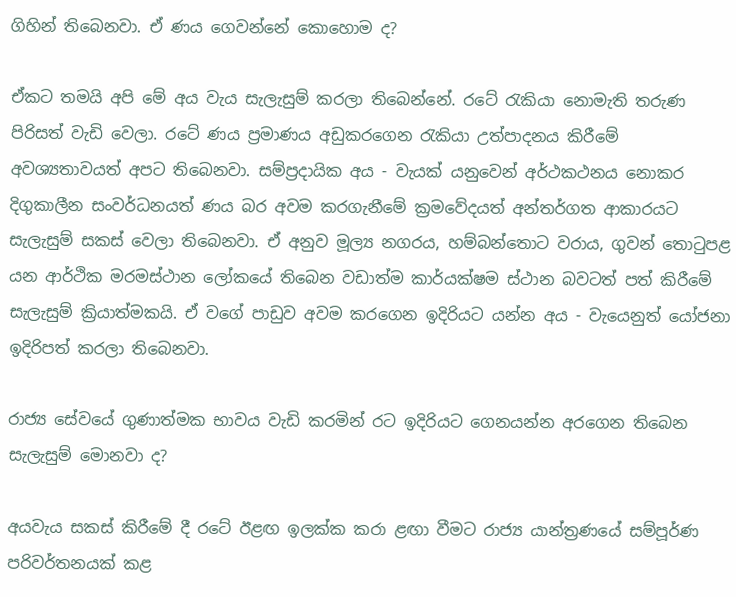ගිහින් තිබෙනවා. ඒ ණය ගෙවන්නේ කොහොම ද?

ඒකට තමයි අපි මේ අය වැය සැලැසුම් කරලා තිබෙන්නේ. රටේ රැකියා නොමැති තරුණ පිරිසත් වැඩි වෙලා. රටේ ණය ප්‍රමාණය අඩුකරගෙන රැකියා උත්පාදනය කිරීමේ අවශ්‍යතාවයත් අපට තිබෙනවා. සම්ප්‍රදායික අය - වැයක් යනුවෙන් අර්ථකථනය නොකර දිගුකාලීන සංවර්ධනයත් ණය බර අවම කරගැනීමේ ක්‍රමවේදයත් අන්තර්ගත ආකාරයට සැලැසුම් සකස් වෙලා තිබෙනවා. ඒ අනුව මූල්‍ය නගරය, හම්බන්තොට වරාය, ගුවන් තොටුපළ යන ආර්ථික මරමස්ථාන ලෝකයේ තිබෙන වඩාත්ම කාර්යක්ෂම ස්ථාන බවටත් පත් කිරීමේ සැලැසුම් ක්‍රියාත්මකයි. ඒ වගේ පාඩුව අවම කරගෙන ඉදිරියට යන්න අය - වැයෙනුත් යෝජනා ඉදිරිපත් කරලා තිබෙනවා.

රාජ්‍ය සේවයේ ගුණාත්මක භාවය වැඩි කරමින් රට ඉදිරියට ගෙනයන්න අරගෙන තිබෙන සැලැසුම් මොනවා ද?

අයවැය සකස් කිරීමේ දී රටේ ඊළඟ ඉලක්ක කරා ළඟා වීමට රාජ්‍ය යාන්ත්‍රණයේ සම්පූර්ණ පරිවර්තනයක් කළ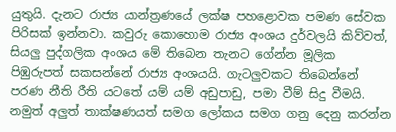යුතුයි. දැනට රාජ්‍ය යාන්ත්‍රණයේ ලක්ෂ පහළොවක පමණ සේවක පිරිසක් ඉන්නවා. කවුරු කොහොම රාජ්‍ය අංශය දුර්වලයි කිව්වත්, සියලු පුද්ගලික අංශය මේ තිබෙන තැනට ගේන්න මූලික පිඹුරුපත් සකසන්නේ රාජ්‍ය අංශයයි. ගැටලුවකට තිබෙන්නේ පරණ නීති රීති යටතේ යම් යම් අඩුපාඩු, පමා වීම් සිදු වීමයි. නමුත් අලුත් තාක්ෂණයත් සමග ලෝකය සමග ගනු දෙනු කරන්න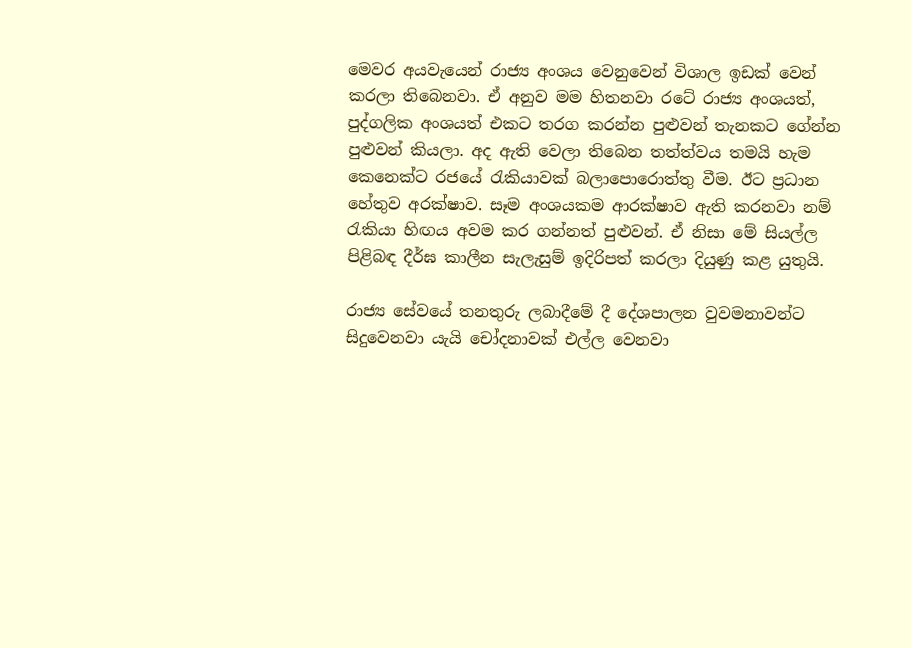මෙවර අයවැයෙන් රාජ්‍ය අංශය වෙනුවෙන් විශාල ඉඩක් වෙන් කරලා තිබෙනවා. ඒ අනුව මම හිතනවා රටේ රාජ්‍ය අංශයත්, පුද්ගලික අංශයත් එකට තරග කරන්න පුළුවන් තැනකට ගේන්න පුළුවන් කියලා. අද ඇති වෙලා තිබෙන තත්ත්වය තමයි හැම කෙනෙක්ට රජයේ රැකියාවක් බලාපොරොත්තු වීම. ඊට ප්‍රධාන හේතුව අරක්ෂාව. සෑම අංශයකම ආරක්ෂාව ඇති කරනවා නම් රැකියා හිඟය අවම කර ගන්නත් පුළුවන්. ඒ නිසා මේ සියල්ල පිළිබඳ දීර්ඝ කාලීන සැලැසුම් ඉදිරිපත් කරලා දියුණු කළ යුතුයි.

රාජ්‍ය සේවයේ තනතුරු ලබාදීමේ දී දේශපාලන වුවමනාවන්ට සිදුවෙනවා යැයි චෝදනාවක් එල්ල වෙනවා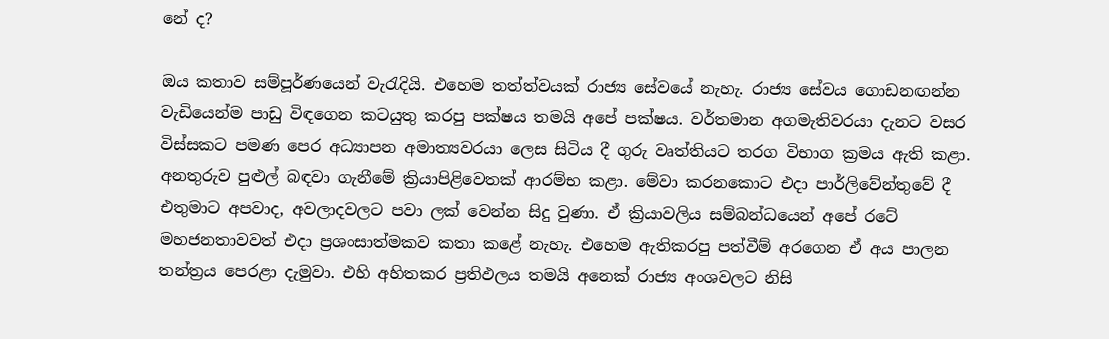නේ ද?

ඔය කතාව සම්පූර්ණයෙන් වැරැදියි. එහෙම තත්ත්වයක් රාජ්‍ය සේවයේ නැහැ. රාජ්‍ය සේවය ගොඩනඟන්න වැඩියෙන්ම පාඩු විඳගෙන කටයුතු කරපු පක්ෂය තමයි අපේ පක්ෂය. වර්තමාන අගමැතිවරයා දැනට වසර විස්සකට පමණ පෙර අධ්‍යාපන අමාත්‍යවරයා ලෙස සිටිය දී ගුරු වෘත්තියට තරග විභාග ක්‍රමය ඇති කළා. අනතුරුව පුළුල් බඳවා ගැනීමේ ක්‍රියාපිළිවෙතක් ආරම්භ කළා. මේවා කරනකොට එදා පාර්ලිවේන්තුවේ දී එතුමාට අපවාද, අවලාදවලට පවා ලක් වෙන්න සිදු වුණා. ඒ ක්‍රියාවලිය සම්බන්ධයෙන් අපේ රටේ මහජනතාවවත් එදා ප්‍රශංසාත්මකව කතා කළේ නැහැ. එහෙම ඇතිකරපු පත්වීම් අරගෙන ඒ අය පාලන තන්ත්‍රය පෙරළා දැමුවා. එහි අහිතකර ප්‍රතිඵලය තමයි අනෙක් රාජ්‍ය අංශවලට නිසි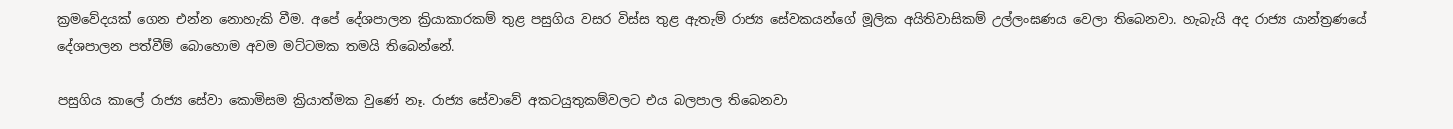ක්‍රමවේදයක් ගෙන එන්න නොහැකි වීම. අපේ දේශපාලන ක්‍රියාකාරකම් තුළ පසුගිය වසර විස්ස තුළ ඇතැම් රාජ්‍ය සේවකයන්ගේ මූලික අයිතිවාසිකම් උල්ලංඝණය වෙලා තිබෙනවා. හැබැයි අද රාජ්‍ය යාන්ත්‍රණයේ දේශපාලන පත්වීම් බොහොම අවම මට්ටමක තමයි තිබෙන්නේ.

පසුගිය කාලේ රාජ්‍ය සේවා කොමිසම ක්‍රියාත්මක වුණේ නෑ. රාජ්‍ය සේවාවේ අකටයුතුකම්වලට එය බලපාල තිබෙනවා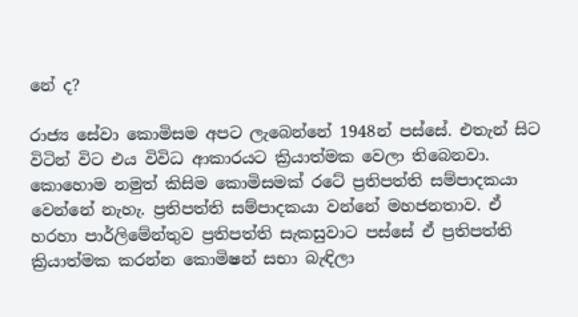නේ ද?

රාජ්‍ය සේවා කොමිසම අපට ලැබෙන්නේ 1948න් පස්සේ. එතැන් සිට විටින් විට එය විවිධ ආකාරයට ක්‍රියාත්මක වෙලා තිබෙනවා. කොහොම නමුත් කිසිම කොමිසමක් රටේ ප්‍රතිපත්ති සම්පාදකයා වෙන්නේ නැහැ. ප්‍රතිපත්ති සම්පාදකයා වන්නේ මහජනතාව. ඒ හරහා පාර්ලිමේන්තුව ප්‍රතිපත්ති සැකසුවාට පස්සේ ඒ ප්‍රතිපත්ති ක්‍රියාත්මක කරන්න කොමිෂන් සභා බැඳිලා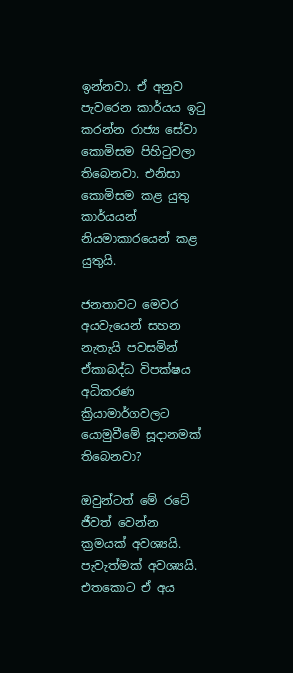ඉන්නවා. ඒ අනුව පැවරෙන කාර්යය ඉටු කරන්න රාජ්‍ය සේවා කොමිසම පිහිටුවලා තිබෙනවා. එනිසා කොමිසම කළ යුතු කාර්යයන් නියමාකාරයෙන් කළ යුතුයි.

ජනතාවට මෙවර අයවැයෙන් සහන නැතැයි පවසමින් ඒකාබද්ධ විපක්ෂය අධිකරණ ක්‍රියාමාර්ගවලට යොමුවීමේ සූදානමක් තිබෙනවා?

ඔවුන්ටත් මේ රටේ ජීවත් වෙන්න ක්‍රමයක් අවශ්‍යයි. පැවැත්මක් අවශ්‍යයි. එතකොට ඒ අය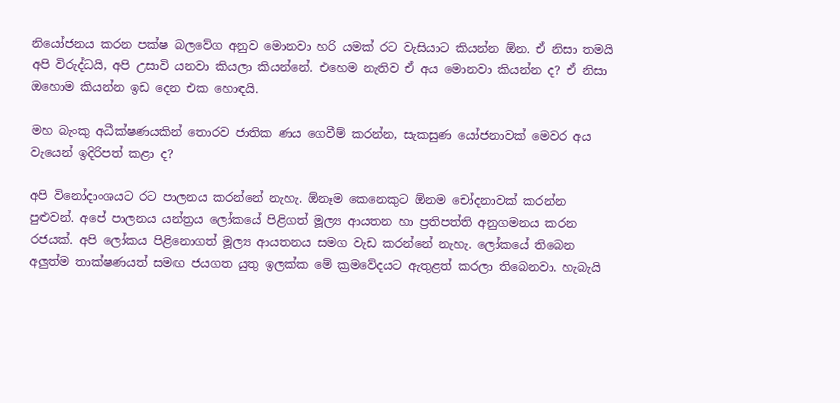නියෝජනය කරන පක්ෂ බලවේග අනුව මොනවා හරි යමක් රට වැසියාට කියන්න ඕන. ඒ නිසා තමයි අපි විරුද්ධයි, අපි උසාවි යනවා කියලා කියන්නේ. එහෙම නැතිව ඒ අය මොනවා කියන්න ද? ඒ නිසා ඔහොම කියන්න ඉඩ දෙන එක හොඳයි.

මහ බැංකු අධීක්ෂණයකින් තොරව ජාතික ණය ගෙවීම් කරන්න, සැකසුණ යෝජනාවක් මෙවර අය වැයෙන් ඉදිරිපත් කළා ද?

අපි විනෝදාංශයට රට පාලනය කරන්නේ නැහැ. ඕනෑම කෙනෙකුට ඕනම චෝදනාවක් කරන්න පුළුවන්. අපේ පාලනය යන්ත්‍රය ලෝකයේ පිළිගත් මූල්‍ය ආයතන හා ප්‍රතිපත්ති අනුගමනය කරන රජයක්. අපි ලෝකය පිළිනොගත් මූල්‍ය ආයතනය සමග වැඩ කරන්නේ නැහැ. ලෝකයේ තිබෙන අලුත්ම තාක්ෂණයත් සමඟ ජයගත යුතු ඉලක්ක මේ ක්‍රමවේදයට ඇතුළත් කරලා තිබෙනවා. හැබැයි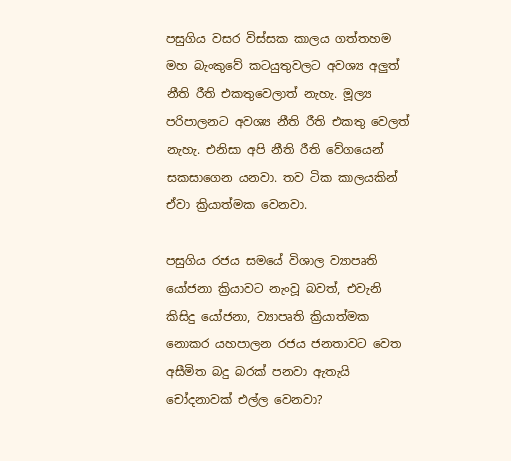පසුගිය වසර විස්සක කාලය ගත්තහම මහ බැංකුවේ කටයුතුවලට අවශ්‍ය අලුත් නීති රීති එකතුවෙලාත් නැහැ. මූල්‍ය පරිපාලනට අවශ්‍ය නීති රීති එකතු වෙලත් නැහැ. එනිසා අපි නීති රීති වේගයෙන් සකසාගෙන යනවා. තව ටික කාලයකින් ඒවා ක්‍රියාත්මක වෙනවා.

පසුගිය රජය සමයේ විශාල ව්‍යාපෘති යෝජනා ක්‍රියාවට නැංවූ බවත්, එවැනි කිසිදු යෝජනා, ව්‍යාපෘති ක්‍රියාත්මක නොකර යහපාලන රජය ජනතාවට වෙත අසීමිත බදු බරක් පනවා ඇතැයි චෝදනාවක් එල්ල වෙනවා?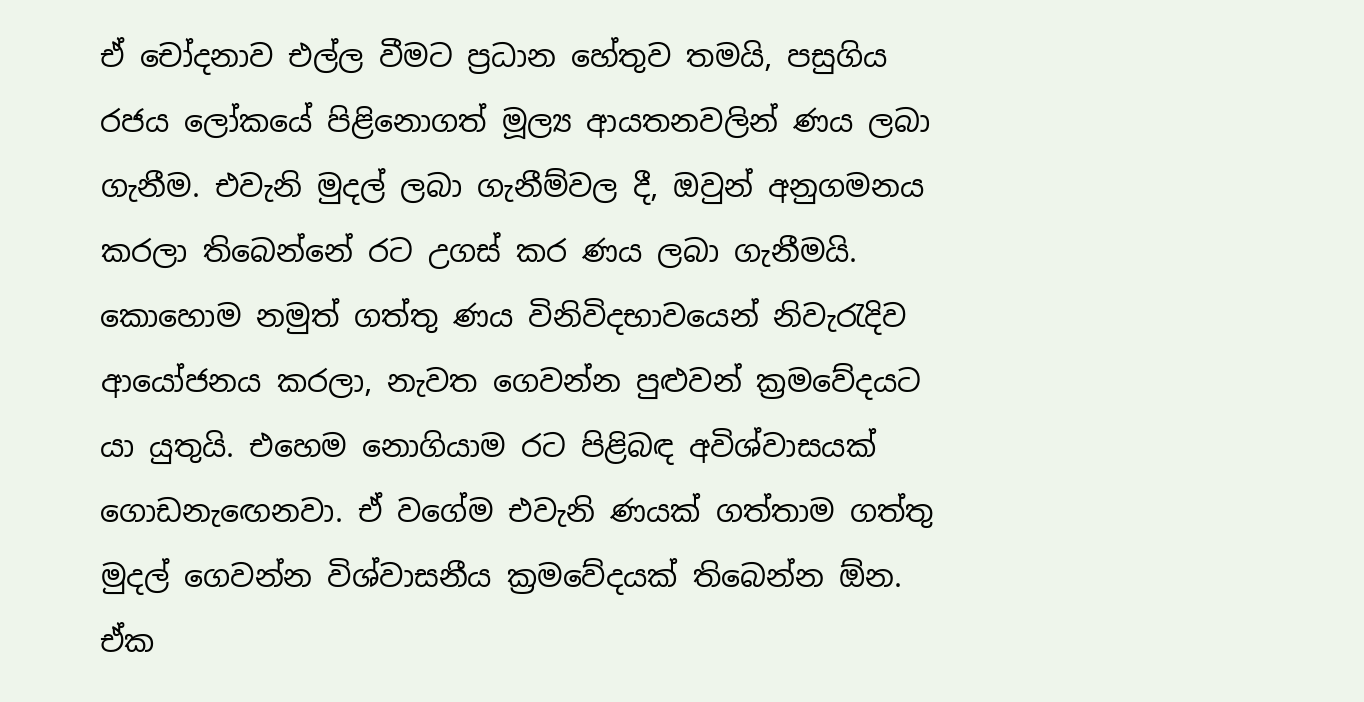ඒ චෝදනාව එල්ල වීමට ප්‍රධාන හේතුව තමයි, පසුගිය රජය ලෝකයේ පිළිනොගත් මූල්‍ය ආයතනවලින් ණය ලබා ගැනීම. එවැනි මුදල් ලබා ගැනීම්වල දී, ඔවුන් අනුගමනය කරලා තිබෙන්නේ රට උගස් කර ණය ලබා ගැනීමයි. කොහොම නමුත් ගත්තු ණය විනිවිදභාවයෙන් නිවැරැදිව ආයෝජනය කරලා, නැවත ගෙවන්න පුළුවන් ක්‍රමවේදයට යා යුතුයි. එහෙම නොගියාම රට පිළිබඳ අවිශ්වාසයක් ගොඩනැඟෙනවා. ඒ වගේම එවැනි ණයක් ගත්තාම ගත්තු මුදල් ගෙවන්න විශ්වාසනීය ක්‍රමවේදයක් තිබෙන්න ඕන. ඒක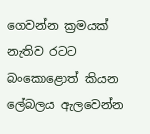ගෙවන්න ක්‍රමයක් නැතිව රටට බංකොළොත් කියන ලේබලය ඇලවෙන්න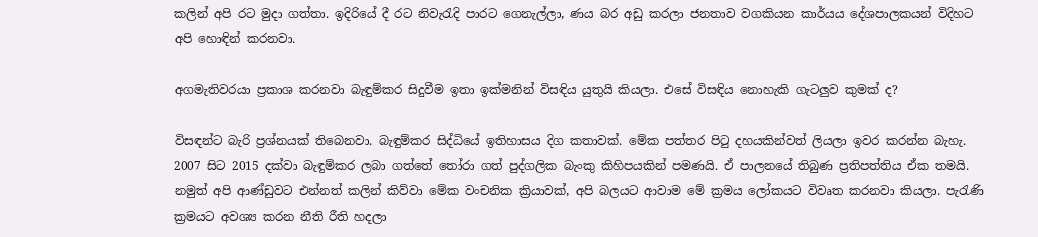කලින් අපි රට මුදා ගත්තා. ඉදිරියේ දී රට නිවැරැදි පාරට ගෙනැල්ලා, ණය බර අඩු කරලා ජනතාව වගකියන කාර්යය දේශපාලකයන් විදිහට අපි හොඳින් කරනවා.

අගමැතිවරයා ප්‍රකාශ කරනවා බැඳුම්කර සිදුවීම ඉතා ඉක්මනින් විසඳිය යුතුයි කියලා. එසේ විසඳිය නොහැකි ගැටලුව කුමක් ද?

විසඳන්ට බැරි ප්‍රශ්නයක් තිබෙනවා. බැඳුම්කර සිද්ධියේ ඉතිහාසය දිග කතාවක්. මේක පත්තර පිටු දහයකින්වත් ලියලා ඉවර කරන්න බැහැ. 2007 සිට 2015 දක්වා බැඳුම්කර ලබා ගත්තේ තෝරා ගත් පුද්ගලික බැංකු කිහිපයකින් පමණයි. ඒ පාලනයේ තිබුණ ප්‍රතිපත්තිය ඒක තමයි. නමුත් අපි ආණ්ඩුවට එන්නත් කලින් කිව්වා මේක වංචනික ක්‍රියාවක්, අපි බලයට ආවාම මේ ක්‍රමය ලෝකයට විවෘත කරනවා කියලා. පැරැණි ක්‍රමයට අවශ්‍ය කරන නීති රීති හදලා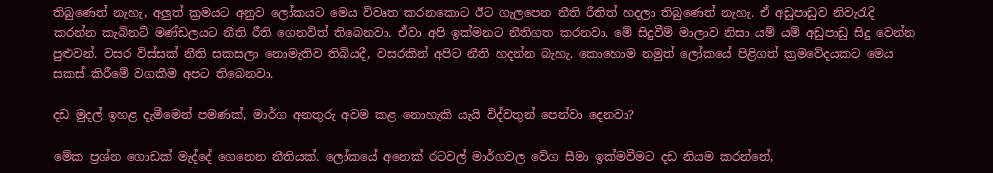තිබුණෙත් නැහැ, අලුත් ක්‍රමයට අනුව ලෝකයට මෙය විවෘත කරනකොට ඊට ගැලපෙන නීති රීතිත් හදලා තිබුණෙත් නැහැ. ඒ අඩුපාඩුව නිවැරැදි කරන්න කැබිනට් මණ්ඩලයට නීති රීති ගෙනවිත් තිබෙනවා. ඒවා අපි ඉක්මනට නීතිගත කරනවා. මේ සිදුවීම් මාලාව නිසා යම් යම් අඩුපාඩු සිදු වෙන්න පුළුවන්. වසර විස්සක් නීති සකසලා නොමැතිව තිබියදී, වසරකින් අපිට නීති හදන්න බැහැ. කොහොම නමුත් ලෝකයේ පිළිගත් ක්‍රමවේදයකට මෙය සකස් කිරීමේ වගකීම අපට තිබෙනවා.

දඩ මුදල් ඉහළ දැමීමෙන් පමණක්, මාර්ග අනතුරු අවම කළ නොහැකි යැයි විද්වතුන් පෙන්වා දෙනවා?

මේක ප්‍රශ්න ගොඩක් මැද්දේ ගෙනෙන නීතියක්. ලෝකයේ අනෙක් රටවල් මාර්ගවල වේග සීමා ඉක්මවීමට දඩ නියම කරන්නේ,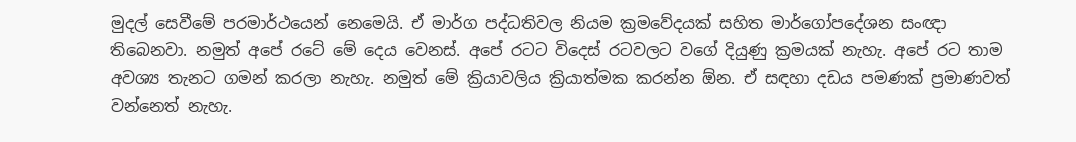මුදල් සෙවීමේ පරමාර්ථයෙන් නෙමෙයි. ඒ මාර්ග පද්ධතිවල නියම ක්‍රමවේදයක් සහිත මාර්ගෝපදේශන සංඥා තිබෙනවා. නමුත් අපේ රටේ මේ දෙය වෙනස්. අපේ රටට විදෙස් රටවලට වගේ දියුණු ක්‍රමයක් නැහැ. අපේ රට තාම අවශ්‍ය තැනට ගමන් කරලා නැහැ. නමුත් මේ ක්‍රියාවලිය ක්‍රියාත්මක කරන්න ඕන. ඒ සඳහා දඩය පමණක් ප්‍රමාණවත් වන්නෙත් නැහැ.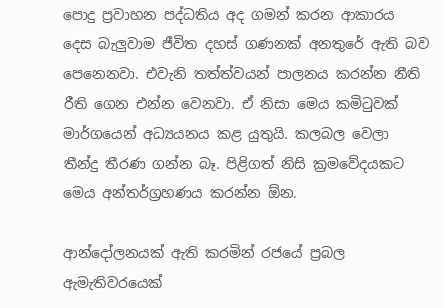පොදු ප්‍රවාහන පද්ධතිය අද ගමන් කරන ආකාරය දෙස බැලුවාම ජීවිත දහස් ගණනක් අනතුරේ ඇති බව පෙනෙනවා. එවැනි තත්ත්වයන් පාලනය කරන්න නීති රීති ගෙන එන්න වෙනවා. ඒ නිසා මෙය කමිටුවක් මාර්ගයෙන් අධ්‍යයනය කළ යුතුයි. කලබල වෙලා තීන්දු තීරණ ගන්න බෑ. පිළිගත් නිසි ක්‍රමවේදයකට මෙය අන්තර්ග්‍රහණය කරන්න ඕන.

ආන්දෝලනයක් ඇති කරමින් රජයේ ප්‍රබල ඇමැතිවරයෙක්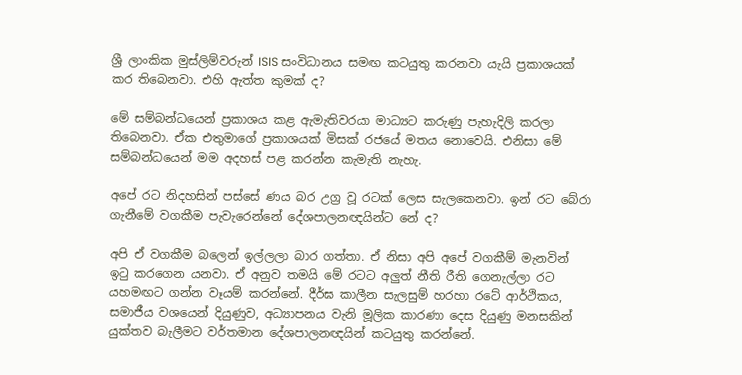ශ්‍රී ලාංකික මුස්ලිම්වරුන් ISIS සංවිධානය සමඟ කටයුතු කරනවා යැයි ප්‍රකාශයක් කර තිබෙනවා. එහි ඇත්ත කුමක් ද?

මේ සම්බන්ධයෙන් ප්‍රකාශය කළ ඇමැතිවරයා මාධ්‍යට කරුණු පැහැදිලි කරලා තිබෙනවා. ඒක එතුමාගේ ප්‍රකාශයක් මිසක් රජයේ මතය නොවෙයි. එනිසා මේ සම්බන්ධයෙන් මම අදහස් පළ කරන්න කැමැති නැහැ.

අපේ රට නිදහසින් පස්සේ ණය බර උග්‍ර වූ රටක් ලෙස සැලකෙනවා. ඉන් රට බේරා ගැනීමේ වගකීම පැවැරෙන්නේ දේශපාලනඥයින්ට නේ ද?

අපි ඒ වගකීම බලෙන් ඉල්ලලා බාර ගත්තා. ඒ නිසා අපි අපේ වගකීම් මැනවින් ඉටු කරගෙන යනවා. ඒ අනුව තමයි මේ රටට අලුත් නීති රීති ගෙනැල්ලා රට යහමඟට ගන්න වෑයම් කරන්නේ. දීර්ඝ කාලීන සැලසුම් හරහා රටේ ආර්ථිකය, සමාජීය වශයෙන් දියුණුව, අධ්‍යාපනය වැනි මූලික කාරණා දෙස දියුණු මනසකින් යුක්තව බැලීමට වර්තමාන දේශපාලනඥයින් කටයුතු කරන්නේ.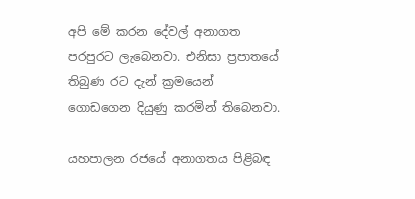අපි මේ කරන දේවල් අනාගත පරපුරට ලැබෙනවා. එනිසා ප්‍රපාතයේ තිබුණ රට දැන් ක්‍රමයෙන් ගොඩගෙන දියුණු කරමින් තිබෙනවා.

යහපාලන රජයේ අනාගතය පිළිබඳ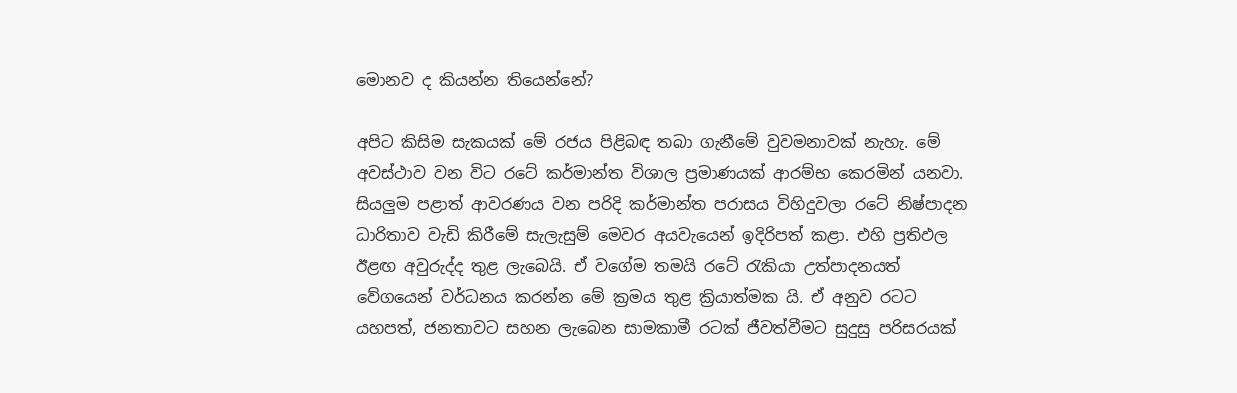මොනව ද කියන්න තියෙන්නේ?

අපිට කිසිම සැකයක් මේ රජය පිළිබඳ තබා ගැනීමේ වුවමනාවක් නැහැ. මේ අවස්ථාව වන විට රටේ කර්මාන්ත විශාල ප්‍රමාණයක් ආරම්භ කෙරමින් යනවා. සියලුම පළාත් ආවරණය වන පරිදි කර්මාන්ත පරාසය විහිදුවලා රටේ නිෂ්පාදන ධාරිතාව වැඩි කිරීමේ සැලැසුම් මෙවර අයවැයෙන් ඉදිරිපත් කළා. එහි ප්‍රතිඵල ඊළඟ අවුරුද්ද තුළ ලැබෙයි. ඒ වගේම තමයි රටේ රැකියා උත්පාදනයත් වේගයෙන් වර්ධනය කරන්න මේ ක්‍රමය තුළ ක්‍රියාත්මක යි. ඒ අනුව රටට යහපත්, ජනතාවට සහන ලැබෙන සාමකාමී රටක් ජීවත්වීමට සුදුසු පරිසරයක්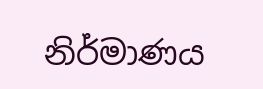නිර්මාණය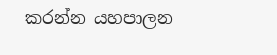කරන්න යහපාලන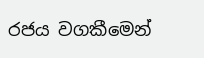රජය වගකීමෙන්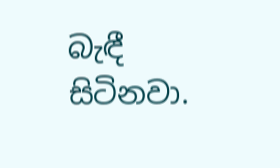බැඳී සිටිනවා.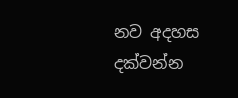නව අදහස දක්වන්න